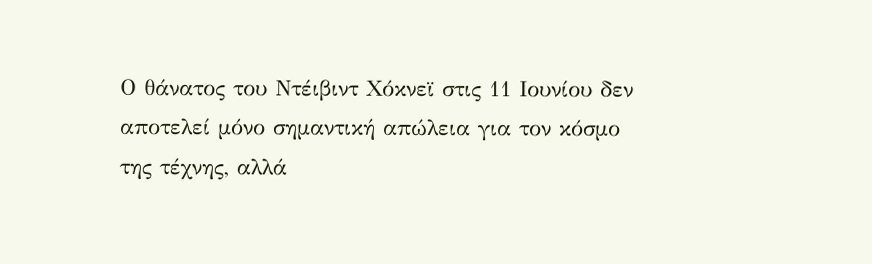Ο θάνατος του Ντέιβιντ Χόκνεϊ στις 11 Ιουνίου δεν αποτελεί μόνο σημαντική απώλεια για τον κόσμο της τέχνης, αλλά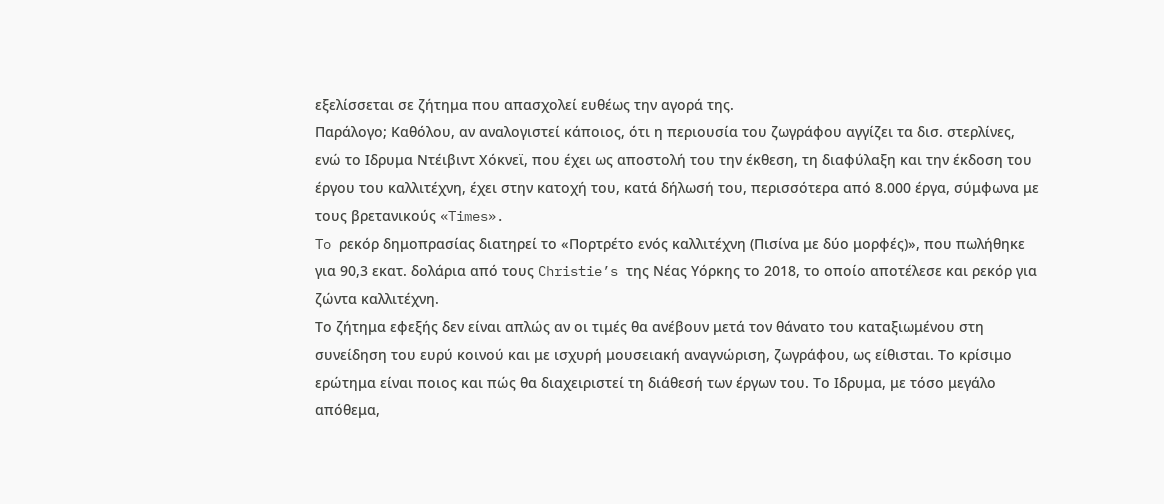εξελίσσεται σε ζήτημα που απασχολεί ευθέως την αγορά της.
Παράλογο; Καθόλου, αν αναλογιστεί κάποιος, ότι η περιουσία του ζωγράφου αγγίζει τα δισ. στερλίνες, ενώ το Ιδρυμα Ντέιβιντ Χόκνεϊ, που έχει ως αποστολή του την έκθεση, τη διαφύλαξη και την έκδοση του έργου του καλλιτέχνη, έχει στην κατοχή του, κατά δήλωσή του, περισσότερα από 8.000 έργα, σύμφωνα με τους βρετανικούς «Times».
To ρεκόρ δημοπρασίας διατηρεί το «Πορτρέτο ενός καλλιτέχνη (Πισίνα με δύο μορφές)», που πωλήθηκε για 90,3 εκατ. δολάρια από τους Christie’s της Νέας Υόρκης το 2018, το οποίο αποτέλεσε και ρεκόρ για ζώντα καλλιτέχνη.
Το ζήτημα εφεξής δεν είναι απλώς αν οι τιμές θα ανέβουν μετά τον θάνατο του καταξιωμένου στη συνείδηση του ευρύ κοινού και με ισχυρή μουσειακή αναγνώριση, ζωγράφου, ως είθισται. Το κρίσιμο ερώτημα είναι ποιος και πώς θα διαχειριστεί τη διάθεσή των έργων του. Το Ιδρυμα, με τόσο μεγάλο απόθεμα,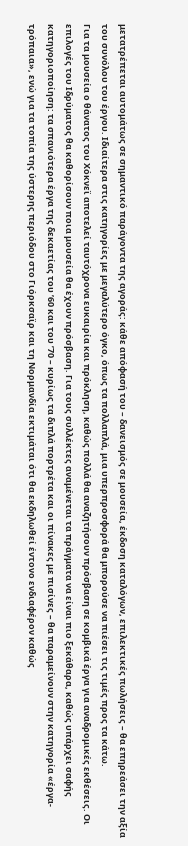μετατρέπεται αυτομάτως σε σημαντικό παράγοντα της αγοράς: κάθε απόφασή του – δανεισμός σε μουσεία, έκδοση καταλόγων, επιλεκτικές πωλήσεις – θα επηρεάσει την αξία του συνόλου του έργου. Ιδιαίτερα στις κατηγορίες με μεγαλύτερο όγκο, όπως τα πολλαπλά, μια υπερπροσφορά θα μπορούσε να πιέσει τις τιμές προς τα κάτω.
Για τα μουσεία ο θάνατος του Χόκνεϊ αποτελεί ταυτόχρονα ευκαιρία και πρόκληση, καθώς πολλά θα αναζητήσουν πρόσβαση σε κομβικά έργα για αναδρομικές εκθέσεις. Οι επιλογές του Ιδρύματος θα καθορίσουν ποια μουσεία θα έχουν πρόσβαση. Για τους συλλέκτες αναμένεται τα πράγματα να είναι πιο ξεκάθαρα, καθώς υπάρχει σαφής κατηγοριοποίηση: τα σπανιότερα έργα της δεκαετίας του ’60 και του ’70 – κυρίως τα διπλά πορτρέτα και οι πίνακες με πισίνες – θα παραμείνουν στην κατηγορία «έργα-τρόπαια», ενώ για τα τοπία της ύστερης περιόδου στο Γιόρκσαϊρ και τη Νορμανδία εκτιμάται ότι θα εκδηλωθεί έντονο ενδιαφέρον καθώς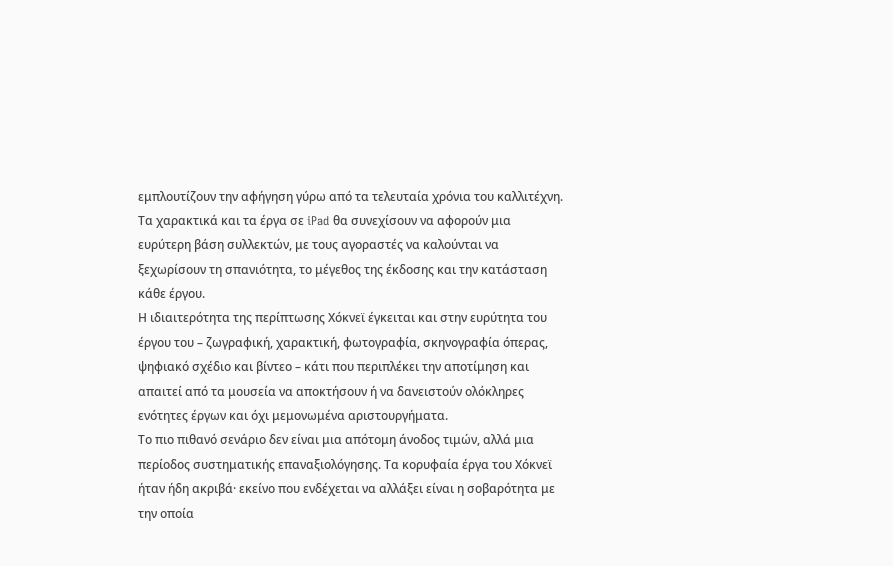εμπλουτίζουν την αφήγηση γύρω από τα τελευταία χρόνια του καλλιτέχνη. Τα χαρακτικά και τα έργα σε iPad θα συνεχίσουν να αφορούν μια ευρύτερη βάση συλλεκτών, με τους αγοραστές να καλούνται να ξεχωρίσουν τη σπανιότητα, το μέγεθος της έκδοσης και την κατάσταση κάθε έργου.
Η ιδιαιτερότητα της περίπτωσης Χόκνεϊ έγκειται και στην ευρύτητα του έργου του – ζωγραφική, χαρακτική, φωτογραφία, σκηνογραφία όπερας, ψηφιακό σχέδιο και βίντεο – κάτι που περιπλέκει την αποτίμηση και απαιτεί από τα μουσεία να αποκτήσουν ή να δανειστούν ολόκληρες ενότητες έργων και όχι μεμονωμένα αριστουργήματα.
Το πιο πιθανό σενάριο δεν είναι μια απότομη άνοδος τιμών, αλλά μια περίοδος συστηματικής επαναξιολόγησης. Τα κορυφαία έργα του Χόκνεϊ ήταν ήδη ακριβά· εκείνο που ενδέχεται να αλλάξει είναι η σοβαρότητα με την οποία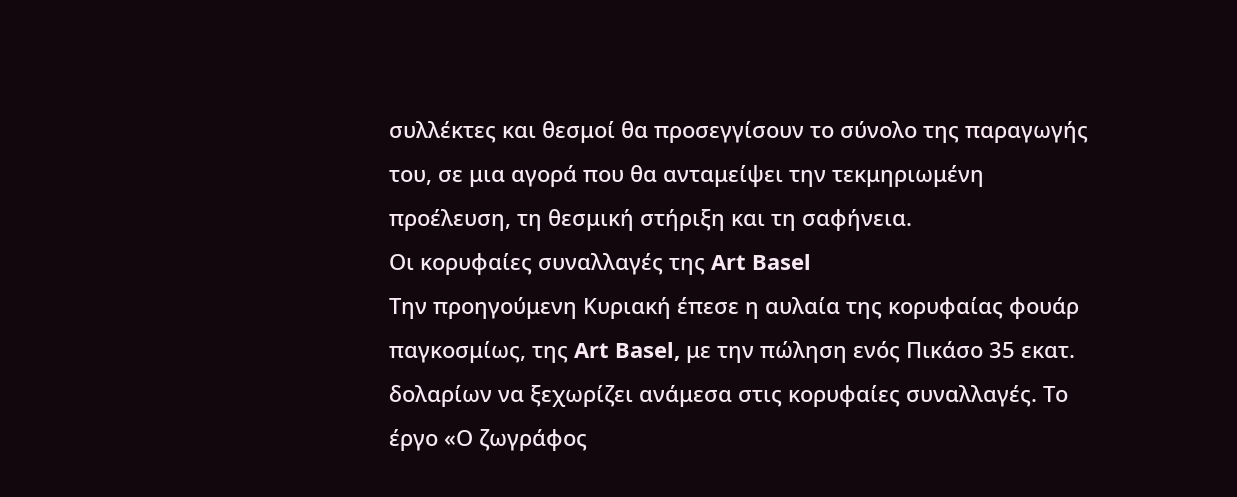συλλέκτες και θεσμοί θα προσεγγίσουν το σύνολο της παραγωγής του, σε μια αγορά που θα ανταμείψει την τεκμηριωμένη προέλευση, τη θεσμική στήριξη και τη σαφήνεια.
Οι κορυφαίες συναλλαγές της Art Basel
Την προηγούμενη Κυριακή έπεσε η αυλαία της κορυφαίας φουάρ παγκοσμίως, της Art Basel, με την πώληση ενός Πικάσο 35 εκατ. δολαρίων να ξεχωρίζει ανάμεσα στις κορυφαίες συναλλαγές. Το έργο «Ο ζωγράφος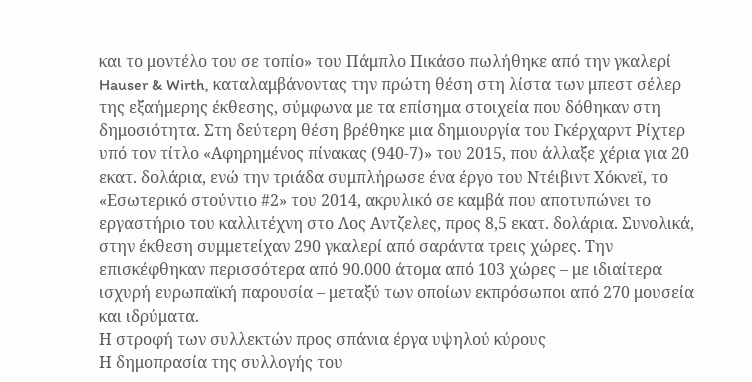και το μοντέλο του σε τοπίο» του Πάμπλο Πικάσο πωλήθηκε από την γκαλερί Hauser & Wirth, καταλαμβάνοντας την πρώτη θέση στη λίστα των μπεστ σέλερ της εξαήμερης έκθεσης, σύμφωνα με τα επίσημα στοιχεία που δόθηκαν στη δημοσιότητα. Στη δεύτερη θέση βρέθηκε μια δημιουργία του Γκέρχαρντ Ρίχτερ υπό τον τίτλο «Αφηρημένος πίνακας (940-7)» του 2015, που άλλαξε χέρια για 20 εκατ. δολάρια, ενώ την τριάδα συμπλήρωσε ένα έργο του Ντέιβιντ Χόκνεϊ, το «Εσωτερικό στούντιο #2» του 2014, ακρυλικό σε καμβά που αποτυπώνει το εργαστήριο του καλλιτέχνη στο Λος Αντζελες, προς 8,5 εκατ. δολάρια. Συνολικά, στην έκθεση συμμετείχαν 290 γκαλερί από σαράντα τρεις χώρες. Την επισκέφθηκαν περισσότερα από 90.000 άτομα από 103 χώρες – με ιδιαίτερα ισχυρή ευρωπαϊκή παρουσία – μεταξύ των οποίων εκπρόσωποι από 270 μουσεία και ιδρύματα.
Η στροφή των συλλεκτών προς σπάνια έργα υψηλού κύρους
Η δημοπρασία της συλλογής του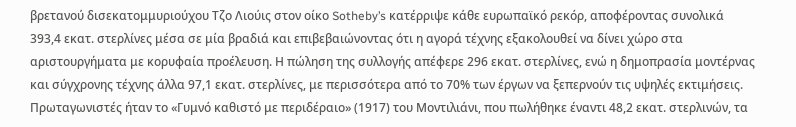βρετανού δισεκατομμυριούχου Τζο Λιούις στον οίκο Sotheby’s κατέρριψε κάθε ευρωπαϊκό ρεκόρ, αποφέροντας συνολικά 393,4 εκατ. στερλίνες μέσα σε μία βραδιά και επιβεβαιώνοντας ότι η αγορά τέχνης εξακολουθεί να δίνει χώρο στα αριστουργήματα με κορυφαία προέλευση. Η πώληση της συλλογής απέφερε 296 εκατ. στερλίνες, ενώ η δημοπρασία μοντέρνας και σύγχρονης τέχνης άλλα 97,1 εκατ. στερλίνες, με περισσότερα από το 70% των έργων να ξεπερνούν τις υψηλές εκτιμήσεις. Πρωταγωνιστές ήταν το «Γυμνό καθιστό με περιδέραιο» (1917) του Μοντιλιάνι, που πωλήθηκε έναντι 48,2 εκατ. στερλινών, τα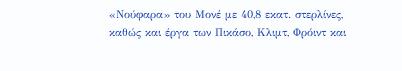«Νούφαρα» του Μονέ με 40,8 εκατ. στερλίνες, καθώς και έργα των Πικάσο, Κλιμτ, Φρόιντ και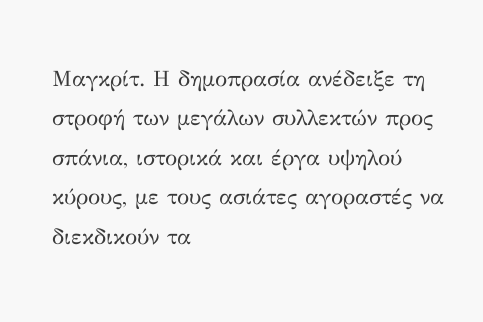Μαγκρίτ. Η δημοπρασία ανέδειξε τη στροφή των μεγάλων συλλεκτών προς σπάνια, ιστορικά και έργα υψηλού κύρους, με τους ασιάτες αγοραστές να διεκδικούν τα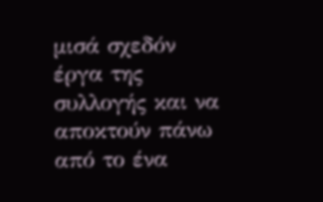μισά σχεδόν έργα της συλλογής και να αποκτούν πάνω από το ένα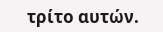τρίτο αυτών.